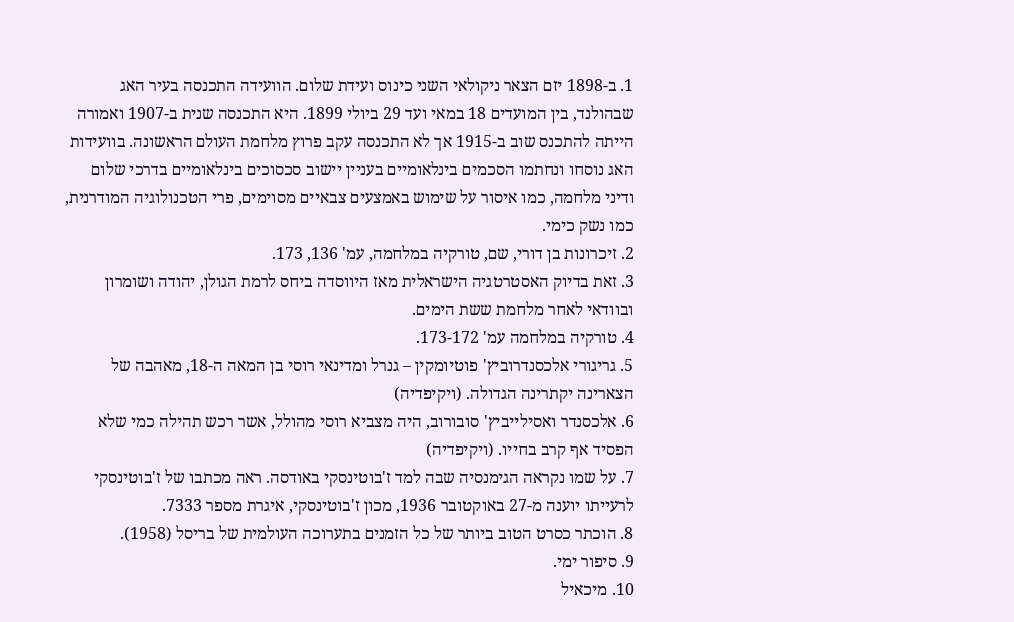1. ב-1898 יזם הצאר ניקולאי השני כינוס ועידת שלום. הוועידה התכנסה בעיר האג שבהולנד, בין המועדים 18 במאי ועד 29 ביולי 1899. היא התכנסה שנית ב-1907 ואמורה הייתה להתכנס שוב ב-1915 אך לא התכנסה עקב פרוץ מלחמת העולם הראשונה. בוועידות האג נוסחו ונחתמו הסכמים בינלאומיים בעניין יישוב סכסוכים בינלאומיים בדרכי שלום ודיני מלחמה, כמו איסור על שימוש באמצעים צבאיים מסוימים, פרי הטכנולוגיה המודרנית, כמו נשק כימי.
2. זיכרונות בן דורי, שם, טורקיה במלחמה, עמ' 136, 173.
3. זאת בדיוק האסטרטגיה הישראלית מאז היווסדה ביחס לרמת הגולן, יהודה ושומרון ובוודאי לאחר מלחמת ששת הימים.
4. טורקיה במלחמה עמ' 173-172.
5. גריגורי אלכסנדרוביץ' פוטיומקין – גנרל ומדינאי רוסי בן המאה ה-18, מאהבה של הצארינה יקתרינה הגדולה. (ויקיפדיה)
6. אלכסנדר ואסילייביץ' סובורוב, היה מצביא רוסי מהולל, אשר רכש תהילה כמי שלא הפסיד אף קרב בחייו. (ויקיפדיה)
7. על שמו נקראה הגימנסיה שבה למד ז'בוטינסקי באודסה. ראה מכתבו של ז'בוטינסקי לרעייתו יוענה מ-27 באוקטובר 1936, מכון ז'בוטינסקי, איגרת מספר 7333.
8. הוכתר כסרט הטוב ביותר של כל הזמנים בתערוכה העולמית של בריסל (1958).
9. סיפור ימי.
10. מיכאיל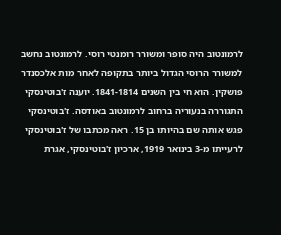לרמונטוב היה סופר ומשורר רומנטי רוסי. לרמונטוב נחשב למשורר הרוסי הגדול ביותר בתקופה לאחר מות אלכסנדר פושקין. הוא חי בין השנים 1841-1814. יוענה ז'בוטינסקי התגוררה בנעוריה ברחוב לרמונטוב באודסה. ז'בוטינסקי פגש אותה שם בהיותו בן 15. ראה מכתבו של ז'בוטינסקי לרעייתו מ-3 בינואר 1919, ארכיון ז'בוטינסקי, אגרת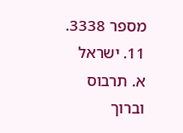מספר 3338.
11. ישראל א. תרבוס וברוך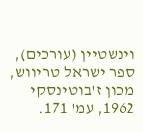וינשטיין (עורכים), ספר ישראל טריווש, מכון ז'בוטינסקי 1962, עמ' 171.